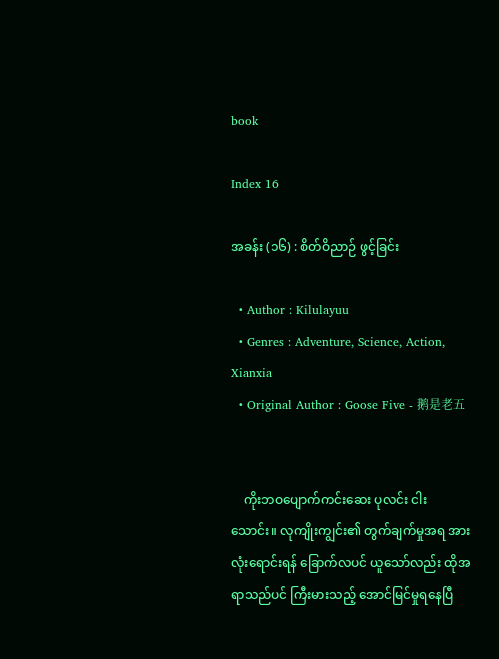book

Index 16

အခန်း (၁၆) : စိတ်ဝိညာဉ် ဖွင့်ခြင်း

  • Author : Kilulayuu
  • Genres : Adventure, Science, Action, Xianxia
  • Original Author : Goose Five - 鹅是老五


    ကိုးဘဝပျောက်ကင်းဆေး ပုလင်း ငါးသောင်း။ လုကျိုးကျွင်း၏ တွက်ချက်မှုအရ အားလုံးရောင်းရန် ခြောက်လပင် ယူသော်လည်း ထိုအရာသည်ပင် ကြီးမားသည့် အောင်မြင်မှုရနေပြီ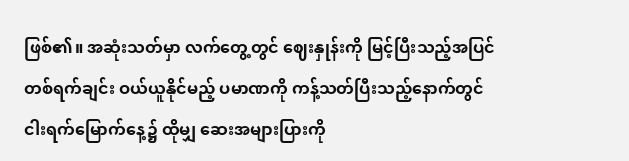ဖြစ်၏။ အဆုံးသတ်မှာ လက်တွေ့တွင် ဈေးနှုန်းကို မြင့်ပြီးသည့်အပြင် တစ်ရက်ချင်း ဝယ်ယူနိုင်မည့် ပမာဏကို ကန့်သတ်ပြီးသည့်နောက်တွင် ငါးရက်မြောက်နေ့၌ ထိုမျှ ဆေးအများပြားကို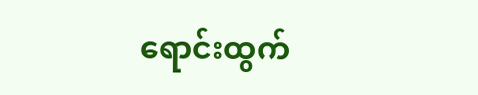ရောင်းထွက်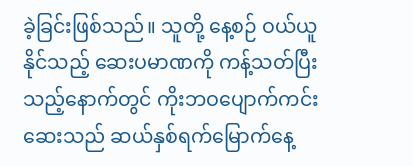ခဲ့ခြင်းဖြစ်သည်။ သူတို့ နေ့စဉ် ဝယ်ယူနိုင်သည့် ဆေးပမာဏကို ကန့်သတ်ပြီးသည့်နောက်တွင် ကိုးဘဝပျောက်ကင်းဆေးသည် ဆယ်နှစ်ရက်မြောက်နေ့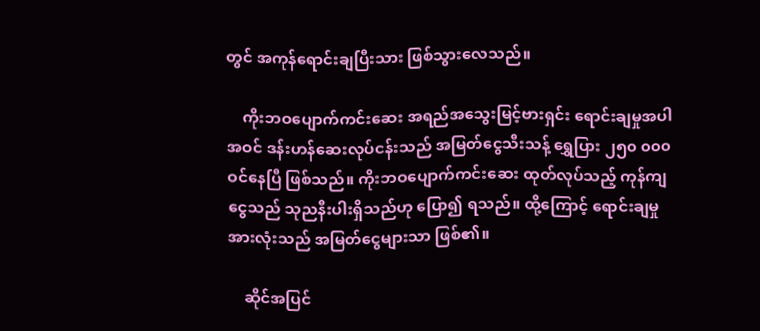တွင် အကုန်ရောင်းချပြီးသား ဖြစ်သွားလေသည်။

    ကိုးဘဝပျောက်ကင်းဆေး အရည်အသွေးမြင့်ဗားရှင်း ရောင်းချမှုအပါအဝင် ဒန်းဟန်ဆေးလုပ်ငန်းသည် အမြတ်ငွေသီးသန့် ရွှေပြား ၂၅၀ ၀၀၀ ဝင်နေပြီ ဖြစ်သည်။ ကိုးဘဝပျောက်ကင်းဆေး ထုတ်လုပ်သည့် ကုန်ကျငွေသည် သုညနီးပါးရှိသည်ဟု ပြော၍ ရသည်။ ထို့ကြောင့် ရောင်းချမှုအားလုံးသည် အမြတ်ငွေများသာ ဖြစ်၏။

    ဆိုင်အပြင်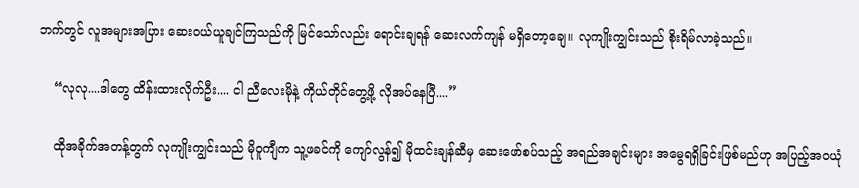ဘက်တွင် လူအများအပြား ဆေးဝယ်ယူချင်ကြသည်ကို မြင်သော်လည်း ရောင်းချရန် ဆေးလက်ကျန် မရှိတော့ချေ။ လုကျိုးကျွင်းသည် စိုးရိမ်လာခဲ့သည်။

    “လုလု....ဒါတွေ ထိန်းထားလိုက်ဦး.... ငါ ညီလေးမိုနဲ့ ကိုယ်တိုင်တွေ့ဖို့ လိုအပ်နေပြီ....”

    ထိုအခိုက်အတန့်တွက် လုကျိုးကျွင်းသည် မိုဝူကျီက သူ့ဖခင်ကို ကျော်လွန်၍ မိုထင်းချန်ဆီမှ ဆေးဖော်စပ်သည့် အရည်အချင်းများ အမွေရရှိခြင်းဖြစ်မည်ဟု အပြည့်အဝယုံ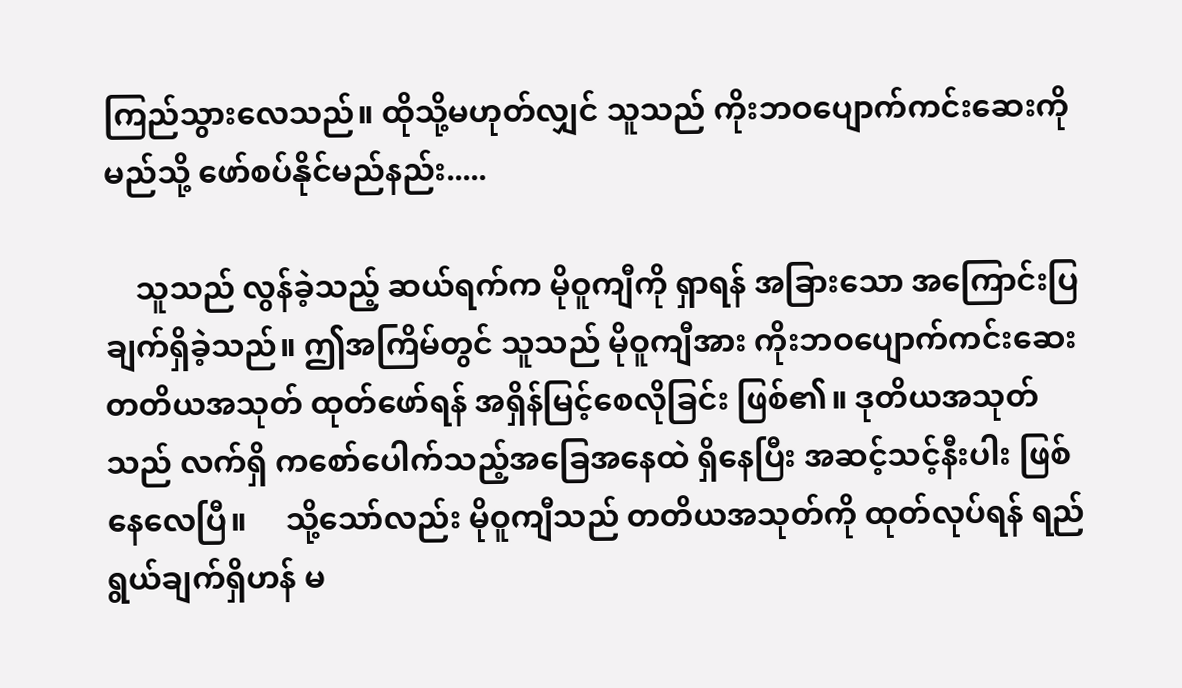ကြည်သွားလေသည်။ ထိုသို့မဟုတ်လျှင် သူသည် ကိုးဘဝပျောက်ကင်းဆေးကို မည်သို့ ဖော်စပ်နိုင်မည်နည်း.....

    သူသည် လွန်ခဲ့သည့် ဆယ်ရက်က မိုဝူကျီကို ရှာရန် အခြားသော အကြောင်းပြချက်ရှိခဲ့သည်။ ဤအကြိမ်တွင် သူသည် မိုဝူကျီအား ကိုးဘဝပျောက်ကင်းဆေး တတိယအသုတ် ထုတ်ဖော်ရန် အရှိန်မြင့်စေလိုခြင်း ဖြစ်၏။ ဒုတိယအသုတ်သည် လက်ရှိ ကစော်ပေါက်သည့်အခြေအနေထဲ ရှိနေပြီး အဆင့်သင့်နီးပါး ဖြစ်နေလေပြီ။     သို့သော်လည်း မိုဝူကျီသည် တတိယအသုတ်ကို ထုတ်လုပ်ရန် ရည်ရွယ်ချက်ရှိဟန် မ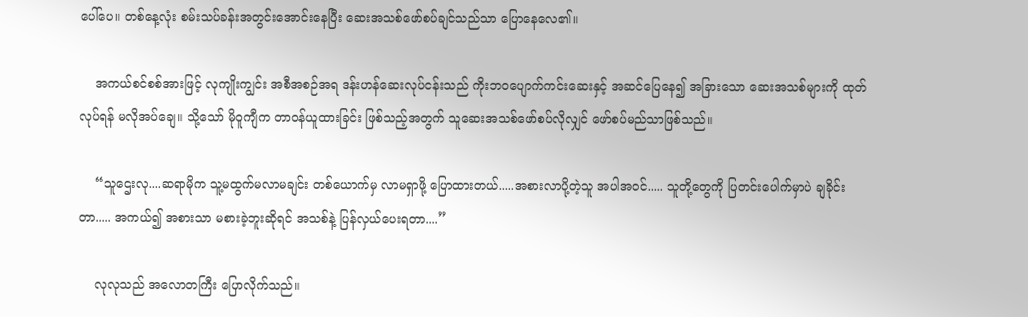ပေါ်ပေ။ တစ်နေ့လုံး စမ်းသပ်ခန်းအတွင်းအောင်းနေပြီး ဆေးအသစ်ဖော်စပ်ချင်သည်သာ ပြောနေလေ၏။

    အကယ်စင်စစ်အားဖြင့် လုကျိုးကျွင်း အစီအစဉ်အရ ဒန်းဟန်ဆေးလုပ်ငန်းသည် ကိုးဘဝပျောက်ကင်းဆေးနှင့် အဆင်ပြေနေ၍ အခြားသော ဆေးအသစ်များကို ထုတ်လုပ်ရန် မလိုအပ်ချေ။ သို့သော် မိုဝူကျီက တာဝန်ယူထားခြင်း ဖြစ်သည့်အတွက် သူဆေးအသစ်ဖော်စပ်လိုလျှင် ဖော်စပ်မည်သာဖြစ်သည်။

    “သူဌေးလု....ဆရာမိုက သူ့မထွက်မလာမချင်း တစ်ယောက်မှ လာမရှာဖို့ ပြောထားတယ်.....အစားလာပို့တဲ့သူ အပါအဝင်..... သူတို့တွေကို ပြတင်းပေါက်မှာပဲ ချခိုင်းတာ..... အကယ်၍ အစားသာ မစားခဲ့ဘူးဆိုရင် အသစ်နဲ့ ပြန်လှယ်ပေးရတာ....”

    လုလုသည် အလောတကြီး ပြောလိုက်သည်။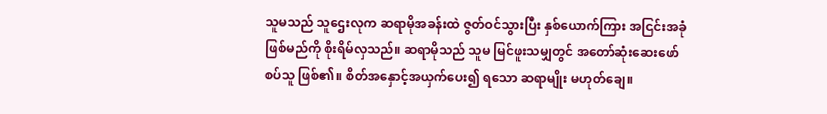သူမသည် သူဌေးလုက ဆရာမိုအခန်းထဲ ဇွတ်ဝင်သွားပြီး နှစ်ယောက်ကြား အငြင်းအခုံဖြစ်မည်ကို စိုးရိမ်လှသည်။ ဆရာမိုသည် သူမ မြင်ဖူးသမျှတွင် အတော်ဆုံးဆေးဖော်စပ်သူ ဖြစ်၏။ စိတ်အနှောင့်အယှက်ပေး၍ ရသော ဆရာမျိုး မဟုတ်ချေ။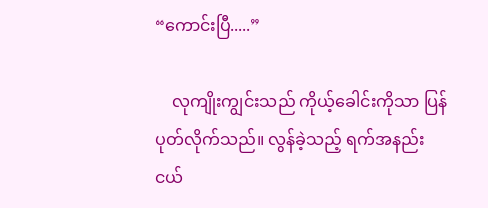“ကောင်းပြီ.....”

    လုကျိုးကျွင်းသည် ကိုယ့်ခေါင်းကိုသာ ပြန်ပုတ်လိုက်သည်။ လွန်ခဲ့သည့် ရက်အနည်းငယ်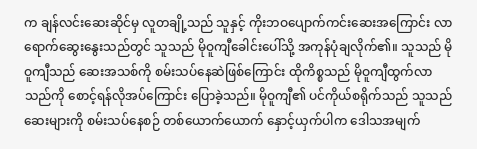က ချန်လင်းဆေးဆိုင်မှ လူတချို့သည် သူနှင့် ကိုးဘဝပျောက်ကင်းဆေးအကြောင်း လာရောက်ဆွေးနွေးသည်တွင် သူသည် မိုဝူကျီခေါင်းပေါ်သို့ အကုန်ပုံချလိုက်၏။ သူသည် မိုဝူကျီသည် ဆေးအသစ်ကို စမ်းသပ်နေဆဲဖြစ်ကြောင်း ထိုကိစ္စသည် မိုဝူကျီထွက်လာသည်ကို စောင့်ရန်လိုအပ်ကြောင်း ပြောခဲ့သည်။ မိုဝူကျီ၏ ပင်ကိုယ်စရိုက်သည် သူသည် ဆေးများကို စမ်းသပ်နေစဉ် တစ်ယောက်ယောက် နှောင့်ယှက်ပါက ဒေါသအမျက်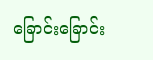ခြောင်းခြောင်း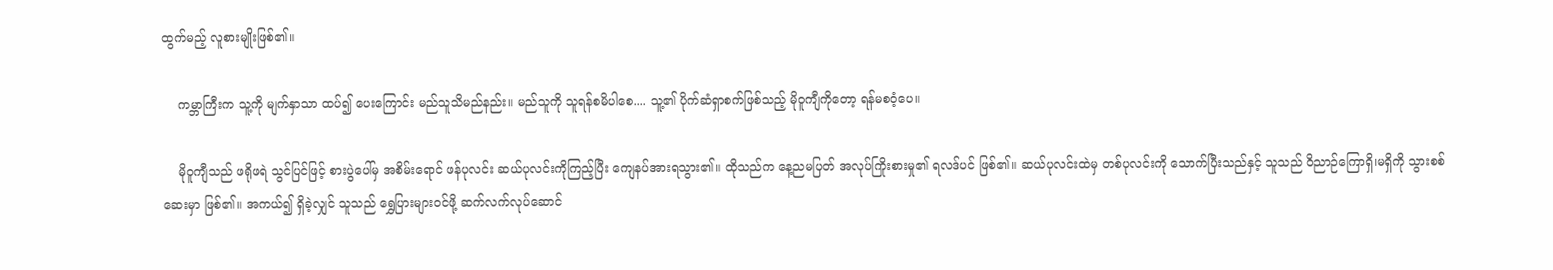ထွက်မည့် လူစားမျိုးဖြစ်၏။

    ကမ္ဘာကြီးက သူ့ကို မျက်နှာသာ ထပ်၍ ပေးကြောင်း မည်သူသိမည်နည်း။ မည်သူကို သူရန်စမိပါစေ.... သူ့၏ ပိုက်ဆံရှာစက်ဖြစ်သည့် မိုဝူကျီကိုတော့ ရန်မစဝံ့ပေ။

    မိုဝူကျီသည် ဖရိုဖရဲ သွင်ပြင်ဖြင့် စားပွဲပေါ်မှ အစိမ်းရောင် ဖန်ပုလင်း ဆယ်ပုလင်းကိုကြည့်ပြီး ကျေနပ်အားရသွား၏။ ထိုသည်က နေ့ညမပြတ် အလုပ်ကြိုးစားမှု၏ ရလဒ်ပင် ဖြစ်၏။ ဆယ်ပုလင်းထဲမှ တစ်ပုလင်းကို သောက်ပြီးသည်နှင့် သူသည် ဝိညာဉ်ကြောရှိ၊မရှိကို သွားစစ်ဆေးမှာ ဖြစ်၏။ အကယ်၍ ရှိခဲ့လျှင် သူသည် ရွှေပြားများဝင်ဖို့ ဆက်လက်လုပ်ဆောင်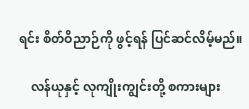ရင်း စိတ်ဝိညာဉ်ကို ဖွင့်ရန် ပြင်ဆင်လိမ့်မည်။

    လန်ယုနှင့် လုကျိုးကျွင်းတို့ စကားများ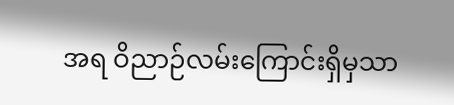အရ ဝိညာဉ်လမ်းကြောင်းရှိမှသာ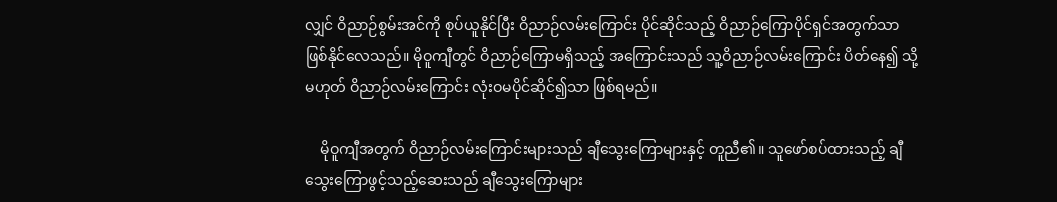လျှင် ဝိညာဉ်စွမ်းအင်ကို စုပ်ယူနိုင်ပြီး ဝိညာဉ်လမ်းကြောင်း ပိုင်ဆိုင်သည့် ဝိညာဉ်ကြောပိုင်ရှင်အတွက်သာ ဖြစ်နိုင်လေသည်။ မိုဝူကျီတွင် ဝိညာဉ်ကြောမရှိသည့် အကြောင်းသည် သူ့ဝိညာဉ်လမ်းကြောင်း ပိတ်နေ၍ သို့မဟုတ် ဝိညာဉ်လမ်းကြောင်း လုံးဝမပိုင်ဆိုင်၍သာ ဖြစ်ရမည်။

    မိုဝူကျီအတွက် ဝိညာဉ်လမ်းကြောင်းများသည် ချီသွေးကြောများနှင့် တူညီ၏။ သူဖော်စပ်ထားသည့် ချီသွေးကြောဖွင့်သည့်ဆေးသည် ချီသွေးကြောများ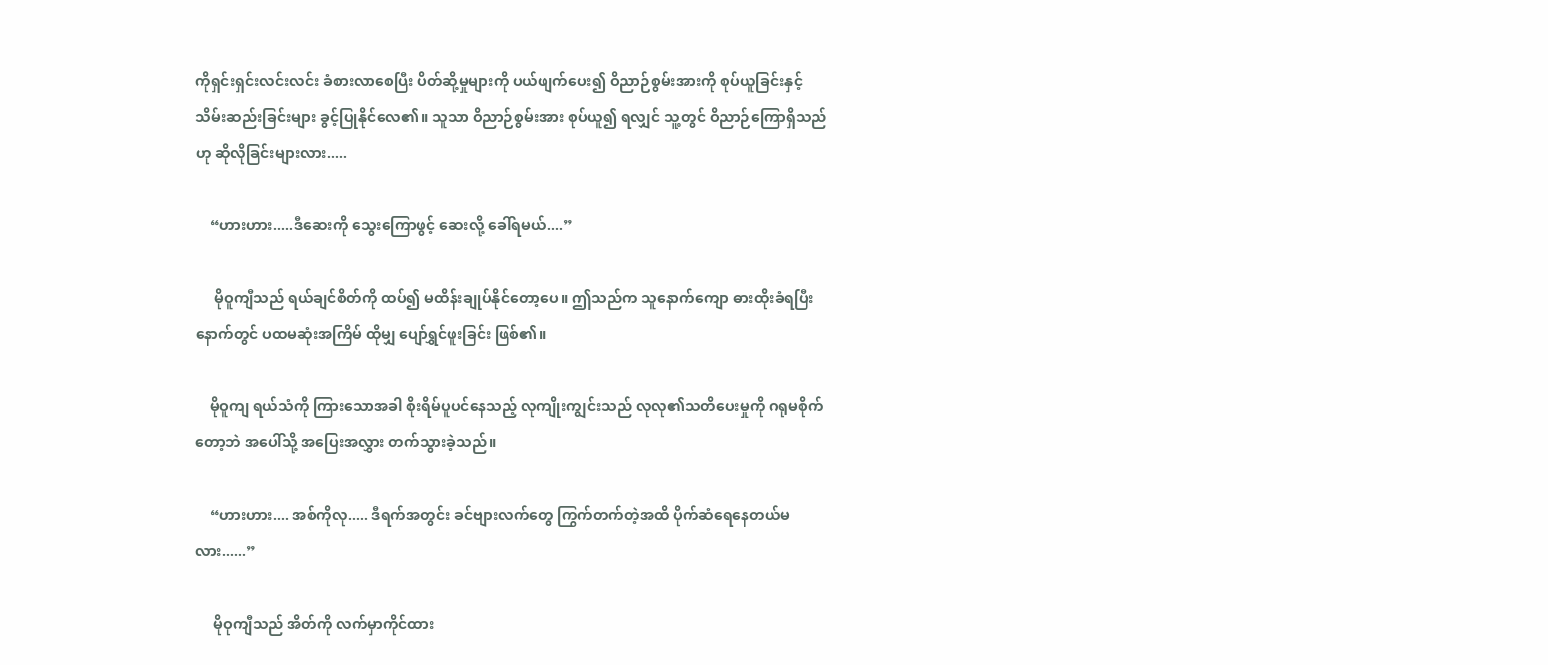ကိုရှင်းရှင်းလင်းလင်း ခံစားလာစေပြီး ပိတ်ဆို့မှုများကို ပယ်ဖျက်ပေး၍ ဝိညာဉ်စွမ်းအားကို စုပ်ယူခြင်းနှင့် သိမ်းဆည်းခြင်းများ ခွင့်ပြုနိုင်လေ၏။ သူသာ ဝိညာဉ်စွမ်းအား စုပ်ယူ၍ ရလျှင် သူ့တွင် ဝိညာဉ်ကြောရှိသည်ဟု ဆိုလိုခြင်းများလား.....

    “ဟားဟား.....ဒီဆေးကို သွေးကြောဖွင့် ဆေးလို့ ခေါ်ရမယ်....”

     မိုဝူကျီသည် ရယ်ချင်စိတ်ကို ထပ်၍ မထိန်းချုပ်နိုင်တော့ပေ။ ဤသည်က သူနောက်ကျော ဓားထိုးခံရပြီးနောက်တွင် ပထမဆုံးအကြိမ် ထိုမျှ ပျော်ရွှင်ဖူးခြင်း ဖြစ်၏။

    မိုဝူကျ ရယ်သံကို ကြားသောအခါ စိုးရိမ်ပူပင်နေသည့် လုကျိုးကျွင်းသည် လုလု၏သတိပေးမှုကို ဂရုမစိုက်တော့ဘဲ အပေါ်သို့ အပြေးအလွှား တက်သွားခဲ့သည်။

    “ဟားဟား.... အစ်ကိုလု..... ဒီရက်အတွင်း ခင်ဗျားလက်တွေ ကြွက်တက်တဲ့အထိ ပိုက်ဆံရေနေတယ်မလား......”

     မိုဝုကျီသည် အိတ်ကို လက်မှာကိုင်ထား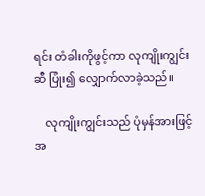ရင်း တံခါးကိုဖွင့်ကာ လုကျိုးကျွင်းဆီ ပြုံး၍ လျှောက်လာခဲ့သည်။

    လုကျိုးကျွင်းသည် ပုံမှန်အားဖြင့် အ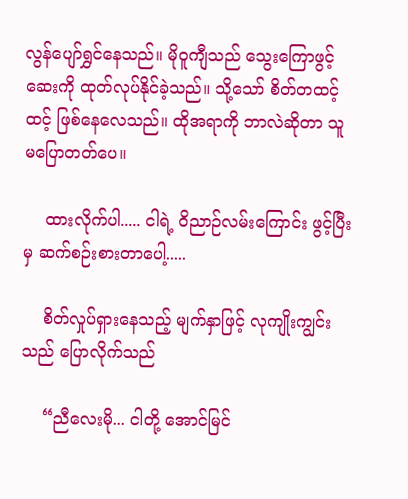လွန်ပျော်ရွှင်နေသည်။ မိုဝူကျီသည် သွေးကြောဖွင့်ဆေးကို ထုတ်လုပ်နိုင်ခဲ့သည်။ သို့သော် စိတ်တထင့်ထင့် ဖြစ်နေလေသည်။ ထိုအရာကို ဘာလဲဆိုတာ သူ မပြောတတ်ပေ။

    ထားလိုက်ပါ..... ငါရဲ့ ဝိညာဉ်လမ်းကြောင်း ဖွင့်ပြီးမှ ဆက်စဉ်းစားတာပေါ့.....

    စိတ်လှုပ်ရှားနေသည့် မျက်နှာဖြင့် လုကျိုးကျွင်းသည် ပြောလိုက်သည်

    “ညီလေးမို... ငါတို့ အောင်မြင်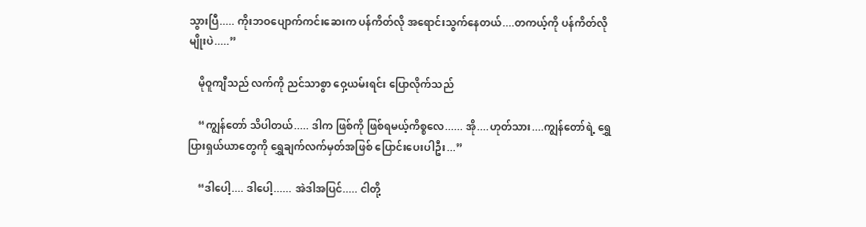သွားပြီ..... ကိုးဘဝပျောက်ကင်းဆေးက ပန်ကိတ်လို အရောင်းသွက်နေတယ်....တကယ့်ကို ပန်ကိတ်လိုမျိုးပဲ.....”

    မိုဝူကျီသည် လက်ကို ညင်သာစွာ ဝှေ့ယမ်းရင်း ပြောလိုက်သည်

    “ကျွန်တော် သိပါတယ်..... ဒါက ဖြစ်ကို ဖြစ်ရမယ့်ကိစ္စလေ...... အို....ဟုတ်သား....ကျွန်တော်ရဲ့ ရွှေပြားရှယ်ယာတွေကို ရွှေချက်လက်မှတ်အဖြစ် ပြောင်းပေးပါဦး...”

    “ဒါပေါ့.... ဒါပေါ့...... အဲဒါအပြင်..... ငါတို့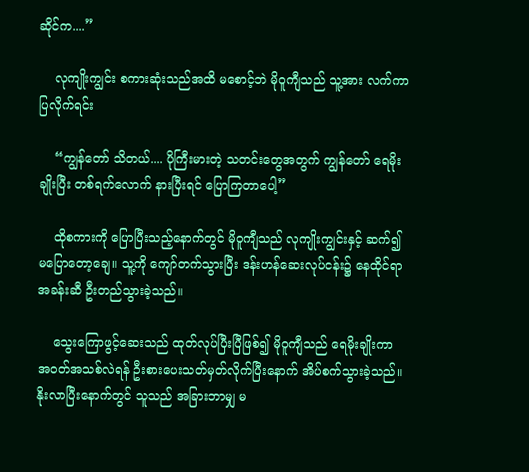ဆိုင်က....”

    လုကျိုးကျွင်း စကားဆုံးသည်အထိ မစောင့်ဘဲ မိုဝူကျီသည် သူ့အား လက်ကာ ပြလိုက်ရင်း

    “ကျွန်တော် သိတယ်.... ပိုကြီးမားတဲ့ သတင်းတွေအတွက် ကျွန်တော် ရေမိုးချိုးပြီး တစ်ရက်လောက် နားပြီးရင် ပြောကြတာပေါ့”

    ထိုစကားကို ပြောပြီးသည့်နောက်တွင် မိုဝူကျီသည် လုကျိုးကျွင်းနှင့် ဆက်၍ မပြောတော့ချေ။ သူ့ကို ကျော်တက်သွားပြီး ဒန်းဟန်ဆေးလုပ်ငန်း၌ နေထိုင်ရာအခန်းဆီ ဦးတည်သွားခဲ့သည်။

    သွေးကြောဖွင့်ဆေးသည် ထုတ်လုပ်ပြီးပြီဖြစ်၍ မိုဝူကျီသည် ရေမိုးချိုးကာ အဝတ်အသစ်လဲရန် ဦးစားပေးသတ်မှတ်လိုက်ပြီးနောက် အိပ်စက်သွားခဲ့သည်။ နိုးလာပြီးနောက်တွင် သူသည် အခြားဘာမျှ မ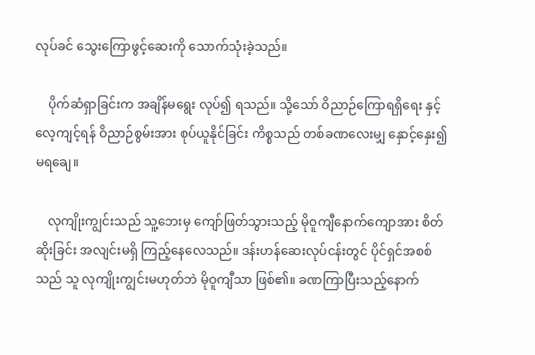လုပ်ခင် သွေးကြောဖွင့်ဆေးကို သောက်သုံးခဲ့သည်။

    ပိုက်ဆံရှာခြင်းက အချိန်မရွေး လုပ်၍ ရသည်။ သို့သော် ဝိညာဉ်ကြောရရှိရေး နှင့် လေ့ကျင့်ရန် ဝိညာဉ်စွမ်းအား စုပ်ယူနိုင်ခြင်း ကိစ္စသည် တစ်ခဏလေးမျှ နှောင့်နှေး၍ မရချေ။

    လုကျိုးကျွင်းသည် သူ့ဘေးမှ ကျော်ဖြတ်သွားသည့် မိုဝူကျီနောက်ကျောအား စိတ်ဆိုးခြင်း အလျင်းမရှိ ကြည့်နေလေသည်။ ဒန်းဟန်ဆေးလုပ်ငန်းတွင် ပိုင်ရှင်အစစ်သည် သူ လုကျိုးကျွင်းမဟုတ်ဘဲ မိုဝူကျီသာ ဖြစ်၏။ ခဏကြာပြီးသည့်နောက်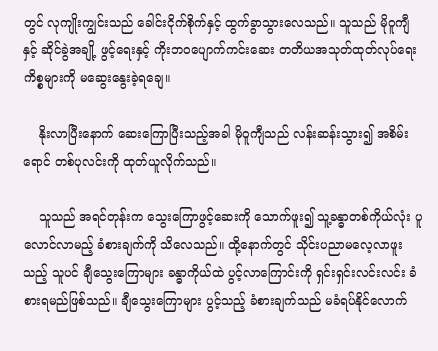တွင် လုကျိုးကျွင်းသည် ခေါင်းငိုက်စိုက်နှင့် ထွက်ခွာသွားလေသည်။ သူသည် မိုဝူကျီနှင့် ဆိုင်ခွဲအချို့ ဖွင့်ရေးနှင့် ကိုးဘဝပျောက်ကင်းဆေး တတိယအသုတ်ထုတ်လုပ်ရေး ကိစ္စများကို မဆွေးနွေးခဲ့ရချေ။

    နိုးလာပြီးနောက် ဆေးကြောပြီးသည့်အခါ မိုဝူကျီသည် လန်းဆန်းသွား၍ အစိမ်းရောင် တစ်ပုလင်းကို ထုတ်ယူလိုက်သည်။

    သူသည် အရင်တုန်းက သွေးကြောဖွင့်ဆေးကို သောက်ဖူး၍ သူ့ခန္ဓာတစ်ကိုယ်လုံး ပူလောင်လာမည့် ခံစားချက်ကို သိလေသည်။ ထို့နောက်တွင် သိုင်းပညာမလေ့လာဖူးသည့် သူပင် ချီသွေးကြောများ ခန္ဓာကိုယ်ထဲ ပွင့်လာကြောင်းကို ရှင်းရှင်းလင်းလင်း ခံစားရမည်ဖြစ်သည်။ ချီသွေးကြောများ ပွင့်သည့် ခံစားချက်သည် မခံရပ်နိုင်လောက်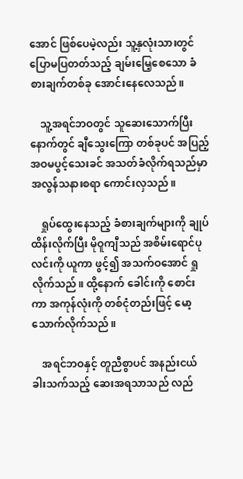အောင် ဖြစ်ပေမဲ့လည်း သူ့နှလုံးသားတွင် ပြောမပြတတ်သည့် ချမ်းမြေ့စေသော ခံစားချက်တစ်ခု အောင်းနေလေသည်။

    သူ့အရင်ဘဝတွင် သူဆေးသောက်ပြီးနောက်တွင် ချီသွေးကြော တစ်ခုပင် အပြည့်အဝမပွင့်သေးခင် အသတ်ခံလိုက်ရသည်မှာ အလွန်သနားစရာ ကောင်းလှသည်။

    ရှုပ်ထွေးနေသည့် ခံစားချက်များကို ချုပ်ထိန်းလိုက်ပြီး မိုဝူကျီသည် အစိမ်းရောင်ပုလင်းကို ယူကာ ဖွင့်၍ အသက်ဝအောင် ရှုလိုက်သည်။ ထို့နောက် ခေါင်းကို စောင်းကာ အကုန်လုံးကို တစ်ငုံတည်းဖြင့် မော့သောက်လိုက်သည်။

    အရင်ဘဝနှင့် တူညီစွာပင် အနည်းငယ်ခါးသက်သည့် ဆေးအရသာသည် လည်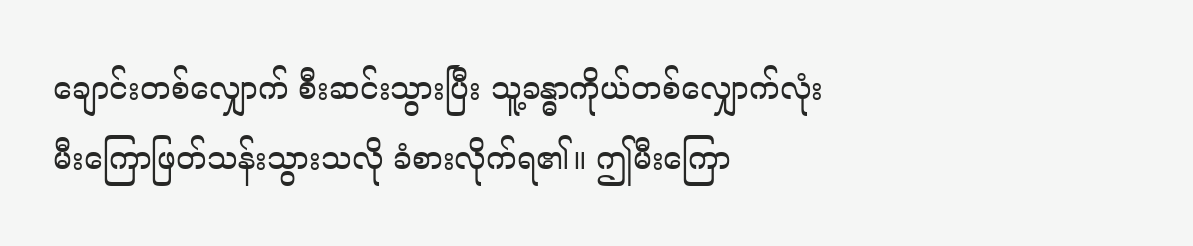ချောင်းတစ်လျှောက် စီးဆင်းသွားပြီး သူ့ခန္ဓာကိုယ်တစ်လျှောက်လုံး မီးကြောဖြတ်သန်းသွားသလို ခံစားလိုက်ရ၏။ ဤမီးကြော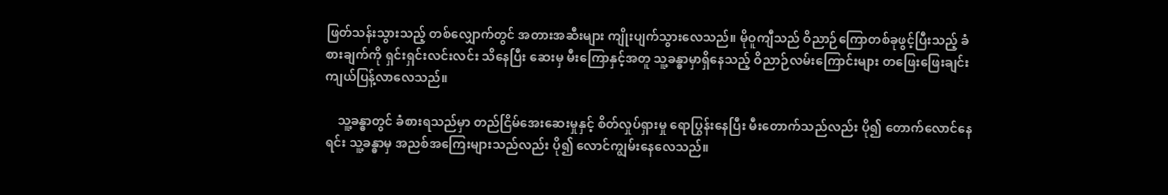ဖြတ်သန်းသွားသည့် တစ်လျှောက်တွင် အတားအဆီးများ ကျိုးပျက်သွားလေသည်။ မိုဝူကျီသည် ဝိညာဉ်ကြောတစ်ခုဖွင့်ပြီးသည့် ခံစားချက်ကို ရှင်းရှင်းလင်းလင်း သိနေပြီး ဆေးမှ မီးကြောနှင့်အတူ သူ့ခန္ဓာမှာရှိနေသည့် ဝိညာဉ်လမ်းကြောင်းများ တဖြေးဖြေးချင်း ကျယ်ပြန့်လာလေသည်။

    သူ့ခန္ဓာတွင် ခံစားရသည်မှာ တည်ငြိမ်အေးဆေးမှုနှင့် စိတ်လှုပ်ရှားမှု ရောပြွန်းနေပြီး မီးတောက်သည်လည်း ပို၍ တောက်လောင်နေရင်း သူ့ခန္ဓာမှ အညစ်အကြေးများသည်လည်း ပို၍ လောင်ကျွမ်းနေလေသည်။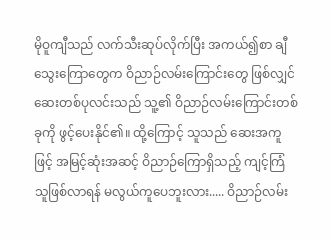မိုဝူကျီသည် လက်သီးဆုပ်လိုက်ပြီး အကယ်၍စာ ချီသွေးကြောတွေက ဝိညာဉ်လမ်းကြောင်းတွေ ဖြစ်လျှင် ဆေးတစ်ပုလင်းသည် သူ့၏ ဝိညာဉ်လမ်းကြောင်းတစ်ခုကို ဖွင့်ပေးနိုင်၏။ ထို့ကြောင့် သူသည် ဆေးအကူဖြင့် အမြင့်ဆုံးအဆင့် ဝိညာဉ်ကြောရှိသည့် ကျင့်ကြံသူဖြစ်လာရန် မလွယ်ကူပေဘူးလား..... ဝိညာဉ်လမ်း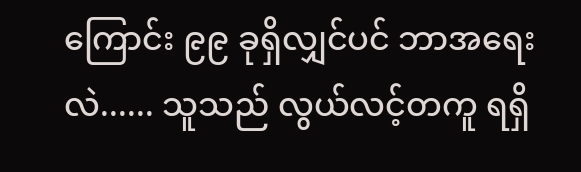ကြောင်း ၉၉ ခုရှိလျှင်ပင် ဘာအရေးလဲ...... သူသည် လွယ်လင့်တကူ ရရှိ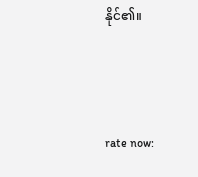နိုင်၏။



rate now: